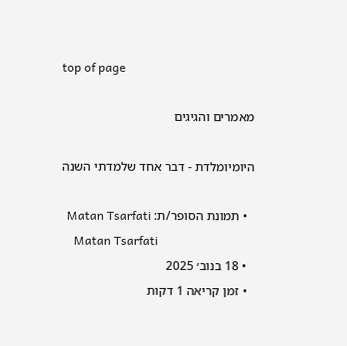top of page

מאמרים והגיגים

היומיומלדת - דבר אחד שלמדתי השנה

  • תמונת הסופר/ת: Matan Tsarfati
    Matan Tsarfati
  • 18 בנוב׳ 2025
  • זמן קריאה 1 דקות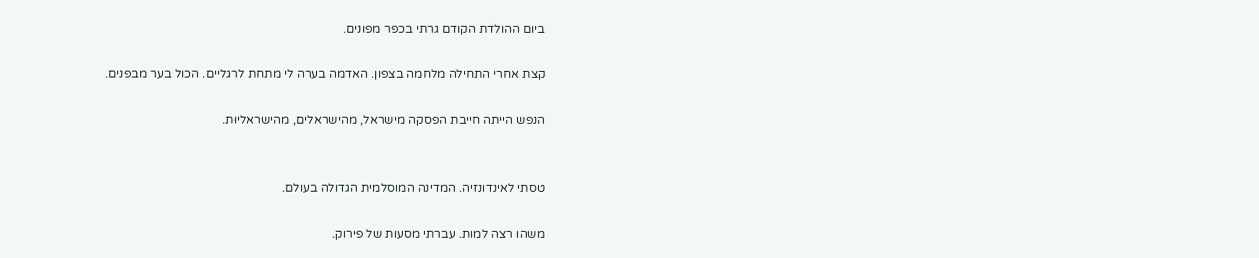ביום ההולדת הקודם גרתי בכפר מפונים.

קצת אחרי התחילה מלחמה בצפון. האדמה בערה לי מתחת לרגליים. הכול בער מבפנים.

הנפש הייתה חייבת הפסקה מישראל, מהישראלים, מהישראליוּת.


טסתי לאינדונזיה. המדינה המוסלמית הגדולה בעולם.

משהו רצה למות. עברתי מסעות של פירוק.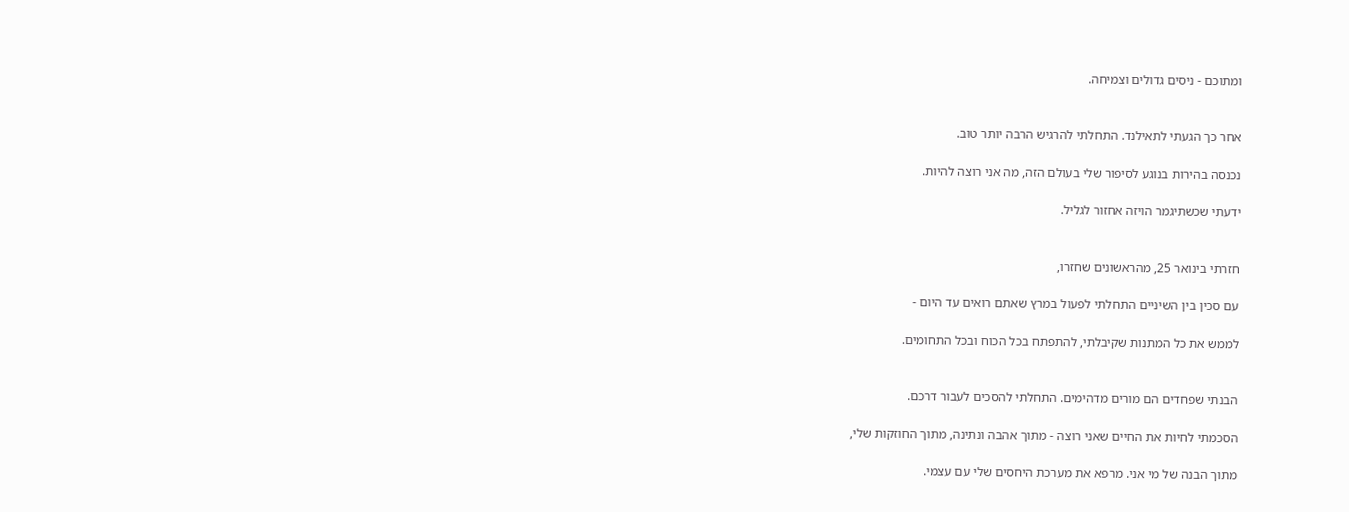ומתוכם - ניסים גדולים וצמיחה.


אחר כך הגעתי לתאילנד. התחלתי להרגיש הרבה יותר טוב.

נכנסה בהירות בנוגע לסיפור שלי בעולם הזה, מה אני רוצה להיות.

ידעתי שכשתיגמר הויזה אחזור לגליל.


חזרתי בינואר 25, מהראשונים שחזרו,

עם סכין בין השיניים התחלתי לפעול במרץ שאתם רואים עד היום -

לממש את כל המתנות שקיבלתי, להתפתח בכל הכוח ובכל התחומים.


הבנתי שפחדים הם מורים מדהימים. התחלתי להסכים לעבור דרכם.

הסכמתי לחיות את החיים שאני רוצה - מתוך אהבה ונתינה, מתוך החוזקות שלי,

מתוך הבנה של מי אני. מרפא את מערכת היחסים שלי עם עצמי.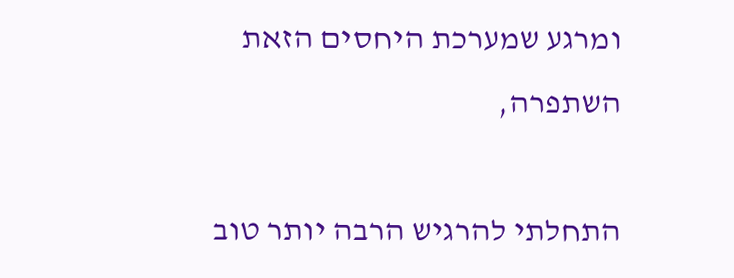ומרגע שמערכת היחסים הזאת השתפרה,

התחלתי להרגיש הרבה יותר טוב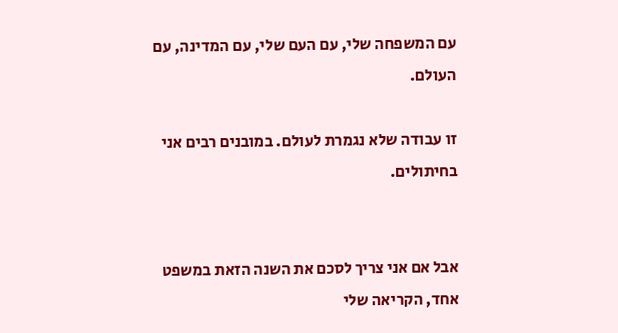עם המשפחה שלי, עם העם שלי, עם המדינה, עם העולם.

זו עבודה שלא נגמרת לעולם. במובנים רבים אני בחיתולים.


אבל אם אני צריך לסכם את השנה הזאת במשפט אחד, הקריאה שלי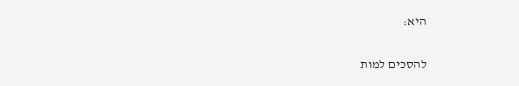היא:

להסכים למות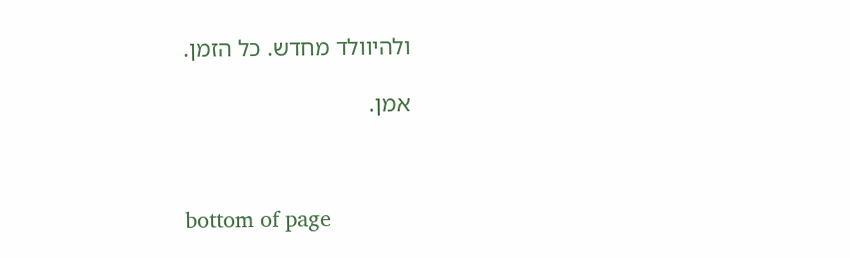ולהיוולד מחדש. כל הזמן.

אמן.



bottom of page